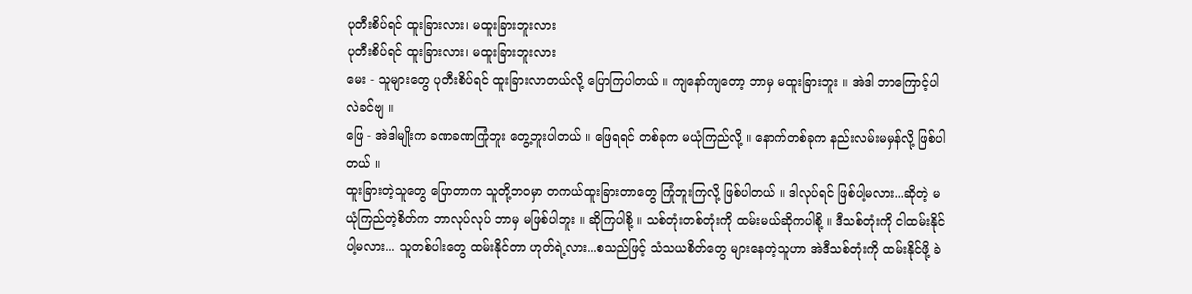ပုတီးစိပ်ရင် ထူးခြားလား၊ မထူးခြားဘူးလား
ပုတီးစိပ်ရင် ထူးခြားလား၊ မထူးခြားဘူးလား
မေး - သူများတွေ ပုတီးစိပ်ရင် ထူးခြားလာတယ်လို့ ပြောကြပါတယ် ။ ကျနော်ကျတော့ ဘာမှ မထူးခြားဘူး ။ အဲဒါ ဘာကြောင့်ပါလဲခင်ဗျ ။
ဖြေ - အဲဒါမျိုးက ခဏခဏကြုံဘူး တွေ့ဘူးပါတယ် ။ ဖြေရရင် တစ်ခုက မယုံကြည်လို့ ။ နောက်တစ်ခုက နည်းလမ်းမမှန်လို့ ဖြစ်ပါတယ် ။
ထူးခြားတဲ့သူတွေ ပြောတာက သူတို့ဘဝမှာ တကယ်ထူးခြားတာတွေ ကြုံဘူးကြလို့ ဖြစ်ပါတယ် ။ ဒါလုပ်ရင် ဖြစ်ပါ့မလား...ဆိုတဲ့ မယုံကြည်တဲ့စိတ်က ဘာလုပ်လုပ် ဘာမှ မဖြစ်ပါဘူး ။ ဆိုကြပါစို့ ။ သစ်တုံးတစ်တုံးကို ထမ်းမယ်ဆိုကပါစို့ ။ ဒီသစ်တုံးကို ငါထမ်းနိုင်ပါ့မလား... သူတစ်ပါးတွေ ထမ်းနိုင်တာ ဟုတ်ရဲ့လား...စသည်ဖြင့် သံသယစိတ်တွေ များနေတဲ့သူဟာ အဲဒီသစ်တုံးကို ထမ်းနိုင်ဖို့ ခဲ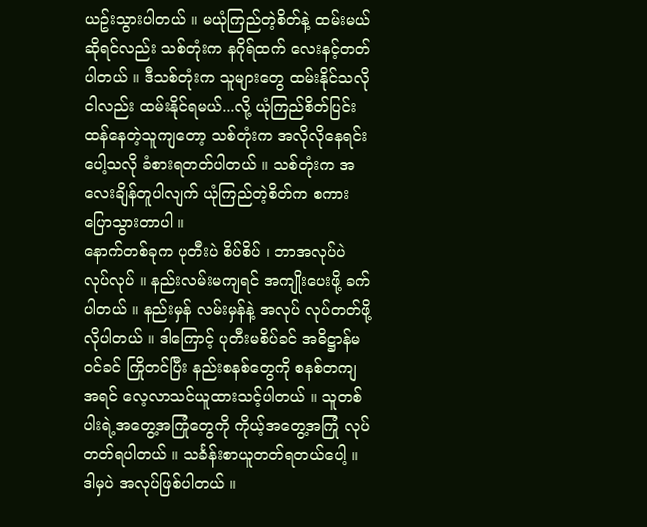ယဥ်းသွားပါတယ် ။ မယုံကြည်တဲ့စိတ်နဲ့ ထမ်းမယ်ဆိုရင်လည်း သစ်တုံးက နဂိုရ်ထက် လေးနင့်တတ်ပါတယ် ။ ဒီသစ်တုံးက သူများတွေ ထမ်းနိုင်သလို ငါလည်း ထမ်းနိုင်ရမယ်...လို့ ယုံကြည်စိတ်ပြင်းထန်နေတဲ့သူကျတော့ သစ်တုံးက အလိုလိုနေရင်း ပေါ့သလို ခံစားရတတ်ပါတယ် ။ သစ်တုံးက အလေးချိန်တူပါလျက် ယုံကြည်တဲ့စိတ်က စကားပြောသွားတာပါ ။
နောက်တစ်ခုက ပုတီးပဲ စိပ်စိပ် ၊ ဘာအလုပ်ပဲ လုပ်လုပ် ။ နည်းလမ်းမကျရင် အကျိုးပေးဖို့ ခက်ပါတယ် ။ နည်းမှန် လမ်းမှန်နဲ့ အလုပ် လုပ်တတ်ဖို့ လိုပါတယ် ။ ဒါကြောင့် ပုတီးမစိပ်ခင် အဓိဋ္ဌာန်မဝင်ခင် ကြိုတင်ပြီး နည်းစနစ်တွေကို စနစ်တကျ အရင် လေ့လာသင်ယူထားသင့်ပါတယ် ။ သူတစ်ပါးရဲ့အတွေ့အကြုံတွေကို ကိုယ့်အတွေ့အကြုံ လုပ်တတ်ရပါတယ် ။ သင်္ခန်းစာယူတတ်ရတယ်ပေါ့ ။ ဒါမှပဲ အလုပ်ဖြစ်ပါတယ် ။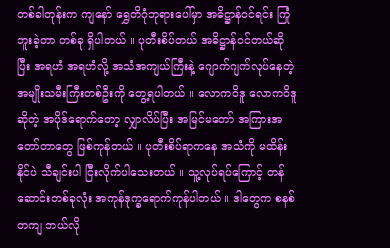တစ်ခါတုန်းက ကျနော် ရွှေတိဂုံဘုရားပေါ်မှာ အဓိဋ္ဌာန်ဝင်ရင်း ကြုံဘူးခဲ့တာ တစ်ခု ရှိပါတယ် ။ ပုတီးစိပ်တယ် အဓိဋ္ဌာန်ဝင်တယ်ဆိုပြီး အရဟံ အရဟံလို့ အသံအကျယ်ကြီးနဲ့ ဂျောက်ဂျက်လုပ်နေတဲ့ အမျိုးသမီးကြီးတစ်ဦးကို တွေ့ရပါတယ် ။ လောကဝိဒူ လောကဝိဒူ ဆိုတဲ့ အပိုဒ်ရောက်တော့ လျှာလိပ်ပြီး အမြင်မတော် အကြားအတော်တာတွေ ဖြစ်ကုန်တယ် ။ ပုတီးစိပ်ရာကနေ အသံကို မထိန်းနိုင်ပဲ သီချင်းပါ ငြီးလိုက်ပါသေးတယ် ။ သူ့လုပ်ရပ်ကြောင့် တန်ဆောင်းတစ်ခုလုံး အကုန်ဒုက္ခရောက်ကုန်ပါတယ် ။ ဒါတွေက စနစ်တကျ ဘယ်လို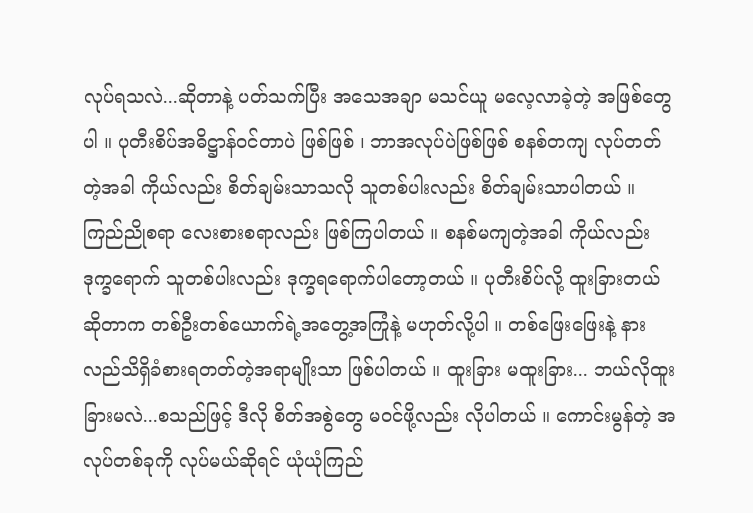လုပ်ရသလဲ...ဆိုတာနဲ့ ပတ်သက်ပြီး အသေအချာ မသင်ယူ မလေ့လာခဲ့တဲ့ အဖြစ်တွေပါ ။ ပုတီးစိပ်အဓိဋ္ဌာန်ဝင်တာပဲ ဖြစ်ဖြစ် ၊ ဘာအလုပ်ပဲဖြစ်ဖြစ် စနစ်တကျ လုပ်တတ်တဲ့အခါ ကိုယ်လည်း စိတ်ချမ်းသာသလို သူတစ်ပါးလည်း စိတ်ချမ်းသာပါတယ် ။ ကြည်ညိုစရာ လေးစားစရာလည်း ဖြစ်ကြပါတယ် ။ စနစ်မကျတဲ့အခါ ကိုယ်လည်း ဒုက္ခရောက် သူတစ်ပါးလည်း ဒုက္ခရရောက်ပါတော့တယ် ။ ပုတီးစိပ်လို့ ထူးခြားတယ်ဆိုတာက တစ်ဦးတစ်ယောက်ရဲ့အတွေ့အကြုံနဲ့ မဟုတ်လို့ပါ ။ တစ်ဖြေးဖြေးနဲ့ နားလည်သိရှိခံစားရတတ်တဲ့အရာမျိုးသာ ဖြစ်ပါတယ် ။ ထူးခြား မထူးခြား... ဘယ်လိုထူးခြားမလဲ...စသည်ဖြင့် ဒီလို စိတ်အစွဲတွေ မဝင်ဖို့လည်း လိုပါတယ် ။ ကောင်းမွန်တဲ့ အလုပ်တစ်ခုကို လုပ်မယ်ဆိုရင် ယုံယုံကြည်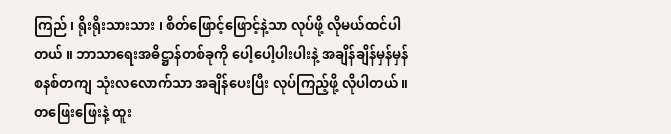ကြည် ၊ ရိုးရိုးသားသား ၊ စိတ်ဖြောင့်ဖြောင့်နဲ့သာ လုပ်ဖို့ လိုမယ်ထင်ပါတယ် ။ ဘာသာရေးအဓိဋ္ဌာန်တစ်ခုကို ပေါ့ပေါ့ပါးပါးနဲ့ အချိန်ချိန်မှန်မှန် စနစ်တကျ သုံးလလောက်သာ အချိန်ပေးပြီး လုပ်ကြည့်ဖို့ လိုပါတယ် ။ တဖြေးဖြေးနဲ့ ထူး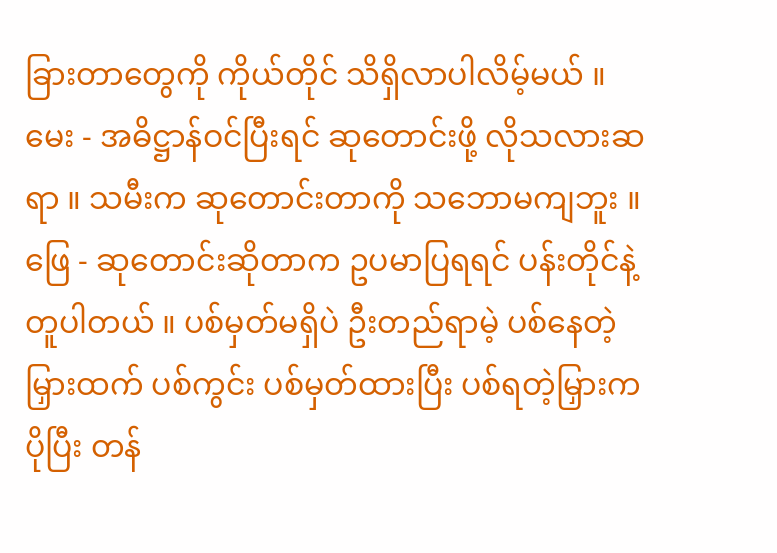ခြားတာတွေကို ကိုယ်တိုင် သိရှိလာပါလိမ့်မယ် ။
မေး - အဓိဋ္ဌာန်ဝင်ပြီးရင် ဆုတောင်းဖို့ လိုသလားဆရာ ။ သမီးက ဆုတောင်းတာကို သဘောမကျဘူး ။
ဖြေ - ဆုတောင်းဆိုတာက ဥပမာပြရရင် ပန်းတိုင်နဲ့တူပါတယ် ။ ပစ်မှတ်မရှိပဲ ဦးတည်ရာမဲ့ ပစ်နေတဲ့မြှားထက် ပစ်ကွင်း ပစ်မှတ်ထားပြီး ပစ်ရတဲ့မြှားက ပိုပြီး တန်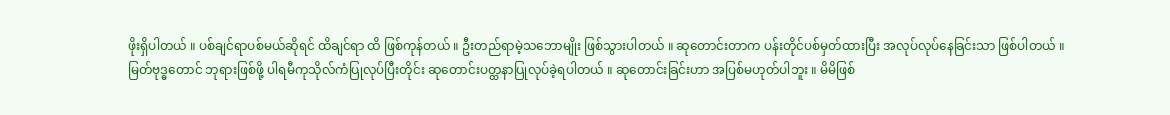ဖိုးရှိပါတယ် ။ ပစ်ချင်ရာပစ်မယ်ဆိုရင် ထိချင်ရာ ထိ ဖြစ်ကုန်တယ် ။ ဦးတည်ရာမဲ့သဘောမျိုး ဖြစ်သွားပါတယ် ။ ဆုတောင်းတာက ပန်းတိုင်ပစ်မှတ်ထားပြီး အလုပ်လုပ်နေခြင်းသာ ဖြစ်ပါတယ် ။
မြတ်ဗုဒ္ဓတောင် ဘုရားဖြစ်ဖို့ ပါရမီကုသိုလ်ကံပြုလုပ်ပြီးတိုင်း ဆုတောင်းပတ္ထနာပြုလုပ်ခဲ့ရပါတယ် ။ ဆုတောင်းခြင်းဟာ အပြစ်မဟုတ်ပါဘူး ။ မိမိဖြစ်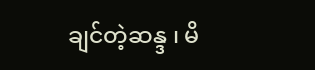ချင်တဲ့ဆန္ဒ ၊ မိ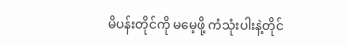မိပန်းတိုင်ကို မမေ့ဖို့ ကံသုံးပါးနဲ့တိုင်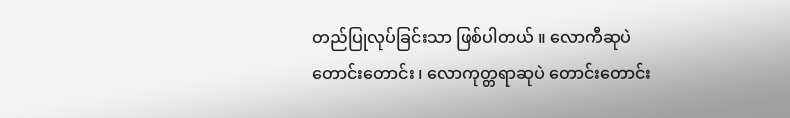တည်ပြုလုပ်ခြင်းသာ ဖြစ်ပါတယ် ။ လောကီဆုပဲ တောင်းတောင်း ၊ လောကုတ္တရာဆုပဲ တောင်းတောင်း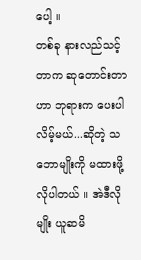ပေါ့ ။
တစ်ခု နားလည်သင့်တာက ဆုတောင်းတာဟာ ဘုရားက ပေးပါလိမ့်မယ်...ဆိုတဲ့ သဘောမျိုးကို မထားဖို့ လိုပါတယ် ။ အဲဒီလိုမျိုး ယူဆမိ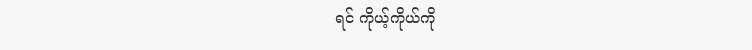ရင် ကိုယ့်ကိုယ်ကို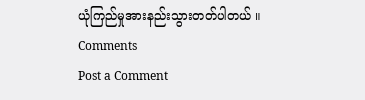ယုံကြည်မှုအားနည်းသွားတတ်ပါတယ် ။
Comments
Post a Comment